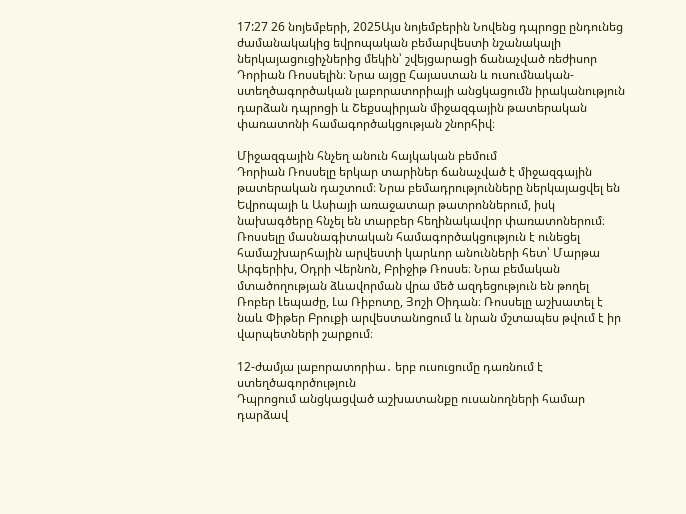17:27 26 նոյեմբերի, 2025Այս նոյեմբերին Նովենց դպրոցը ընդունեց ժամանակակից եվրոպական բեմարվեստի նշանակալի ներկայացուցիչներից մեկին՝ շվեյցարացի ճանաչված ռեժիսոր Դորիան Ռոսսելին։ Նրա այցը Հայաստան և ուսումնական-ստեղծագործական լաբորատորիայի անցկացումն իրականություն դարձան դպրոցի և Շեքսպիրյան միջազգային թատերական փառատոնի համագործակցության շնորհիվ։

Միջազգային հնչեղ անուն հայկական բեմում
Դորիան Ռոսսելը երկար տարիներ ճանաչված է միջազգային թատերական դաշտում։ Նրա բեմադրությունները ներկայացվել են Եվրոպայի և Ասիայի առաջատար թատրոններում, իսկ նախագծերը հնչել են տարբեր հեղինակավոր փառատոներում։ Ռոսսելը մասնագիտական համագործակցություն է ունեցել համաշխարհային արվեստի կարևոր անունների հետ՝ Մարթա Արգերիխ, Օդրի Վերնոն, Բրիջիթ Ռոսսե։ Նրա բեմական մտածողության ձևավորման վրա մեծ ազդեցություն են թողել Ռոբեր Լեպաժը, Լա Ռիբոտը, Յոշի Օիդան։ Ռոսսելը աշխատել է նաև Փիթեր Բրուքի արվեստանոցում և նրան մշտապես թվում է իր վարպետների շարքում։

12-ժամյա լաբորատորիա․ երբ ուսուցումը դառնում է ստեղծագործություն
Դպրոցում անցկացված աշխատանքը ուսանողների համար դարձավ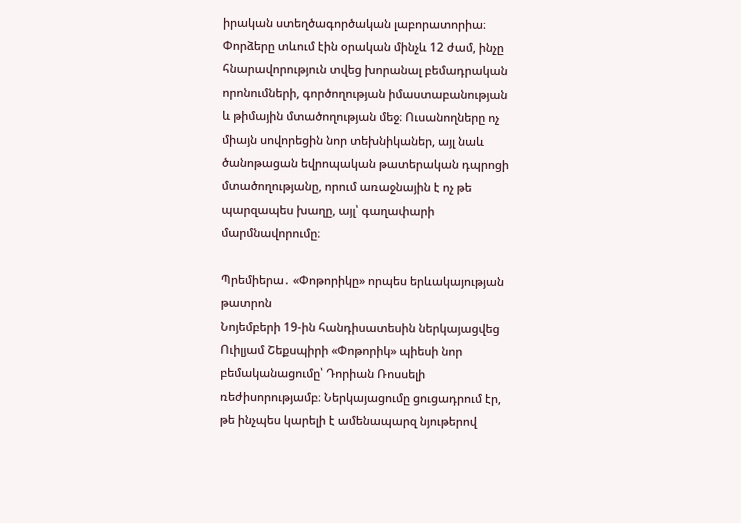իրական ստեղծագործական լաբորատորիա։ Փորձերը տևում էին օրական մինչև 12 ժամ, ինչը հնարավորություն տվեց խորանալ բեմադրական որոնումների, գործողության իմաստաբանության և թիմային մտածողության մեջ։ Ուսանողները ոչ միայն սովորեցին նոր տեխնիկաներ, այլ նաև ծանոթացան եվրոպական թատերական դպրոցի մտածողությանը, որում առաջնային է ոչ թե պարզապես խաղը, այլ՝ գաղափարի մարմնավորումը։

Պրեմիերա․ «Փոթորիկը» որպես երևակայության թատրոն
Նոյեմբերի 19-ին հանդիսատեսին ներկայացվեց Ուիլյամ Շեքսպիրի «Փոթորիկ» պիեսի նոր բեմականացումը՝ Դորիան Ռոսսելի ռեժիսորությամբ։ Ներկայացումը ցուցադրում էր, թե ինչպես կարելի է ամենապարզ նյութերով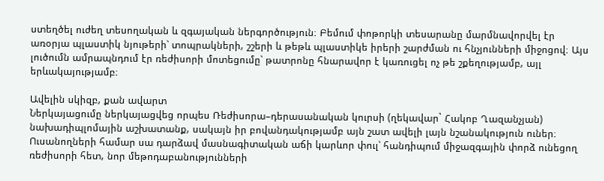ստեղծել ուժեղ տեսողական և զգայական ներգործություն։ Բեմում փոթորկի տեսարանը մարմնավորվել էր առօրյա պլաստիկ նյութերի՝ տոպրակների, շշերի և թեթև պլաստիկե իրերի շարժման ու հնչյունների միջոցով։ Այս լուծումն ամրապնդում էր ռեժիսորի մոտեցումը՝ թատրոնը հնարավոր է կառուցել ոչ թե շքեղությամբ, այլ երևակայությամբ։

Ավելին սկիզբ, քան ավարտ
Ներկայացումը ներկայացվեց որպես Ռեժիսորա–դերասանական կուրսի (ղեկավար` Հակոբ Ղազանչյան) նախադիպլոմային աշխատանք, սակայն իր բովանդակությամբ այն շատ ավելի լայն նշանակություն ուներ։ Ուսանողների համար սա դարձավ մասնագիտական աճի կարևոր փուլ՝ հանդիպում միջազգային փորձ ունեցող ռեժիսորի հետ, նոր մեթոդաբանությունների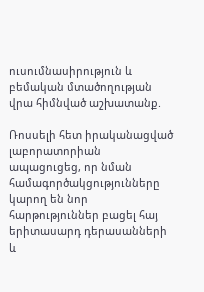ուսումնասիրություն և բեմական մտածողության վրա հիմնված աշխատանք.

Ռոսսելի հետ իրականացված լաբորատորիան ապացուցեց, որ նման համագործակցությունները կարող են նոր հարթություններ բացել հայ երիտասարդ դերասանների և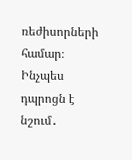ռեժիսորների համար։
Ինչպես դպրոցն է նշում․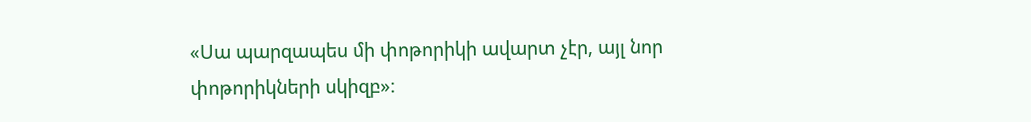«Սա պարզապես մի փոթորիկի ավարտ չէր, այլ նոր փոթորիկների սկիզբ»։